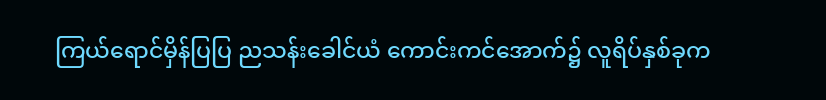ကြယ်ရောင်မှိန်ပြပြ ညသန်းခေါင်ယံ ကောင်းကင်အောက်၌ လူရိပ်နှစ်ခုက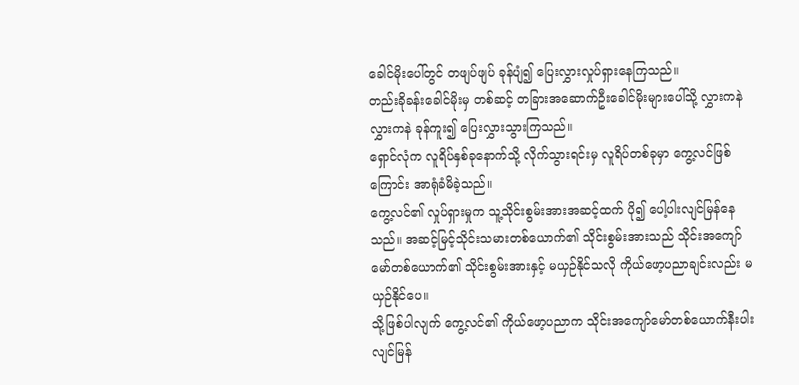ခေါင်မိုးပေါ်တွင် တဖျပ်ဖျပ် ခုန်ပျံ၍ ပြေးလွှားလှုပ်ရှားနေကြသည်။
တည်းခိုခန်းခေါင်မိုးမှ တစ်ဆင့် တခြားအဆောက်ဦးခေါင်မိုးများပေါ်သို့ လွှားကနဲ လွှားကနဲ ခုန်ကူး၍ ပြေးလွှားသွားကြသည်။
ရှောင်လုံက လူရိပ်နှစ်ခုနောက်သို့ လိုက်သွားရင်းမှ လူရိပ်တစ်ခုမှာ ကွေ့လင်ဖြစ်ကြောင်း အာရုံခံမိခဲ့သည်။
ကွေ့လင်၏ လှုပ်ရှားမှုက သူ့သိုင်းစွမ်းအားအဆင့်ထက် ပို၍ ပေါ့ပါးလျင်မြန်နေသည်။ အဆင့်မြင့်သိုင်းသမားတစ်ယောက်၏ သိုင်းစွမ်းအားသည် သိုင်းအကျော်မော်တစ်ယောက်၏ သိုင်းစွမ်းအားနှင့် မယှဉ်နိုင်သလို ကိုယ်ဖော့ပညာချင်းလည်း မယှဉ်နိုင်ပေ။
သို့ဖြစ်ပါလျက် ကွေ့လင်၏ ကိုယ်ဖော့ပညာက သိုင်းအကျော်မော်တစ်ယောက်နီးပါး လျင်မြန်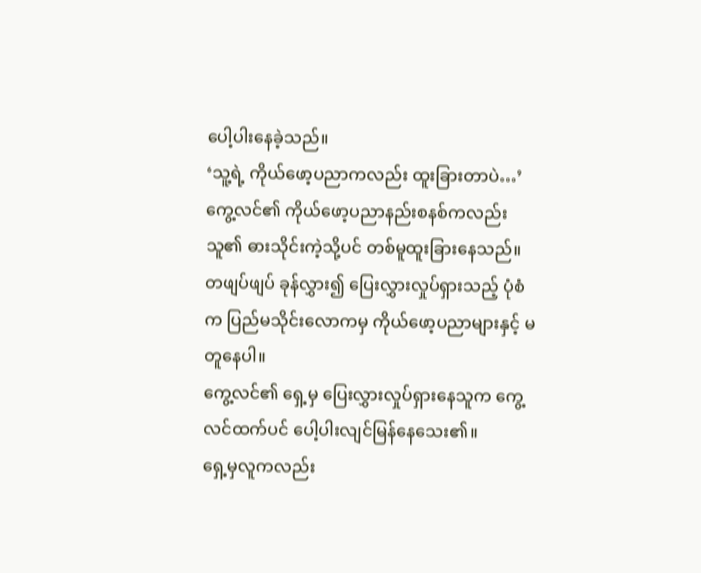ပေါ့ပါးနေခဲ့သည်။
‘သူ့ရဲ့ ကိုယ်ဖော့ပညာကလည်း ထူးခြားတာပဲ…’
ကွေ့လင်၏ ကိုယ်ဖော့ပညာနည်းစနစ်ကလည်း သူ၏ ဓားသိုင်းကဲ့သို့ပင် တစ်မူထူးခြားနေသည်။ တဖျပ်ဖျပ် ခုန်လွှား၍ ပြေးလွှားလှုပ်ရှားသည့် ပုံစံက ပြည်မသိုင်းလောကမှ ကိုယ်ဖော့ပညာများနှင့် မတူနေပါ။
ကွေ့လင်၏ ရှေ့မှ ပြေးလွှားလှုပ်ရှားနေသူက ကွေ့လင်ထက်ပင် ပေါ့ပါးလျင်မြန်နေသေး၏။
ရှေ့မှလူကလည်း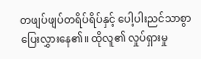တဖျပ်ဖျပ်တရိပ်ရိပ်နှင့် ပေါ့ပါးညင်သာစွာ ပြေးလွှားနေ၏။ ထိုလူ၏ လှုပ်ရှားမှု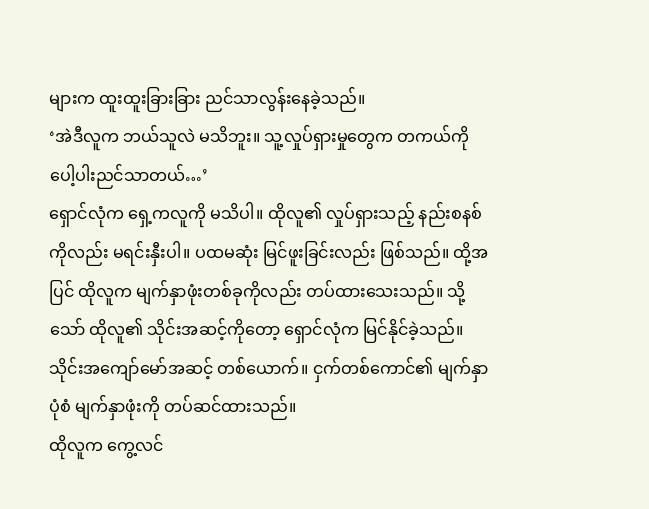များက ထူးထူးခြားခြား ညင်သာလွန်းနေခဲ့သည်။
‘အဲဒီလူက ဘယ်သူလဲ မသိဘူး။ သူ့လှုပ်ရှားမှုတွေက တကယ်ကို ပေါ့ပါးညင်သာတယ်…’
ရှောင်လုံက ရှေ့ကလူကို မသိပါ။ ထိုလူ၏ လှုပ်ရှားသည့် နည်းစနစ်ကိုလည်း မရင်းနှီးပါ။ ပထမဆုံး မြင်ဖူးခြင်းလည်း ဖြစ်သည်။ ထို့အပြင် ထိုလူက မျက်နှာဖုံးတစ်ခုကိုလည်း တပ်ထားသေးသည်။ သို့သော် ထိုလူ၏ သိုင်းအဆင့်ကိုတော့ ရှောင်လုံက မြင်နိုင်ခဲ့သည်။
သိုင်းအကျော်မော်အဆင့် တစ်ယောက်။ ငှက်တစ်ကောင်၏ မျက်နှာပုံစံ မျက်နှာဖုံးကို တပ်ဆင်ထားသည်။
ထိုလူက ကွေ့လင်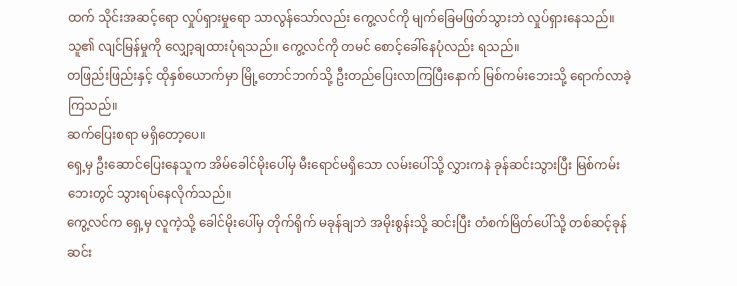ထက် သိုင်းအဆင့်ရော လှုပ်ရှားမှုရော သာလွန်သော်လည်း ကွေ့လင်ကို မျက်ခြေမဖြတ်သွားဘဲ လှုပ်ရှားနေသည်။ သူ၏ လျင်မြန်မှုကို လျှော့ချထားပုံရသည်။ ကွေ့လင်ကို တမင် စောင့်ခေါ်နေပုံလည်း ရသည်။
တဖြည်းဖြည်းနှင့် ထိုနှစ်ယောက်မှာ မြို့တောင်ဘက်သို့ ဦးတည်ပြေးလာကြပြီးနောက် မြစ်ကမ်းဘေးသို့ ရောက်လာခဲ့ကြသည်။
ဆက်ပြေးစရာ မရှိတော့ပေ။
ရှေ့မှ ဦးဆောင်ပြေးနေသူက အိမ်ခေါင်မိုးပေါ်မှ မီးရောင်မရှိသော လမ်းပေါ်သို့ လွှားကနဲ ခုန်ဆင်းသွားပြီး မြစ်ကမ်းဘေးတွင် သွားရပ်နေလိုက်သည်။
ကွေ့လင်က ရှေ့မှ လူကဲ့သို့ ခေါင်မိုးပေါ်မှ တိုက်ရိုက် မခုန်ချဘဲ အမိုးစွန်းသို့ ဆင်းပြီး တံစက်မြိတ်ပေါ်သို့ တစ်ဆင့်ခုန်ဆင်း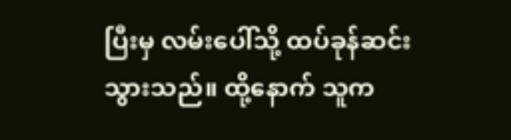ပြီးမှ လမ်းပေါ်သို့ ထပ်ခုန်ဆင်းသွားသည်။ ထို့နောက် သူက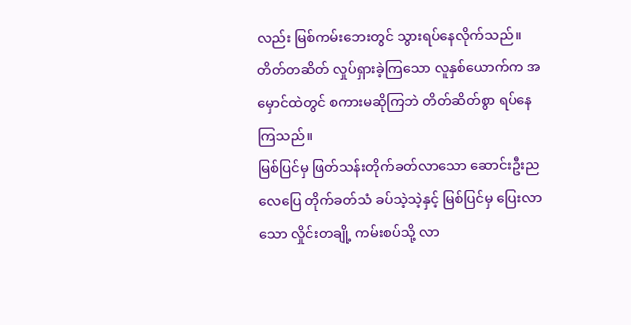လည်း မြစ်ကမ်းဘေးတွင် သွားရပ်နေလိုက်သည်။
တိတ်တဆိတ် လှုပ်ရှားခဲ့ကြသော လူနှစ်ယောက်က အမှောင်ထဲတွင် စကားမဆိုကြဘဲ တိတ်ဆိတ်စွာ ရပ်နေကြသည်။
မြစ်ပြင်မှ ဖြတ်သန်းတိုက်ခတ်လာသော ဆောင်းဦးညလေပြေ တိုက်ခတ်သံ ခပ်သဲ့သဲ့နှင့် မြစ်ပြင်မှ ပြေးလာသော လှိုင်းတချို့ ကမ်းစပ်သို့ လာ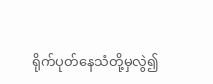ရိုက်ပုတ်နေသံတို့မှလွဲ၍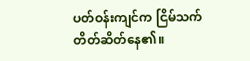ပတ်ဝန်းကျင်က ငြိမ်သက်တိတ်ဆိတ်နေ၏။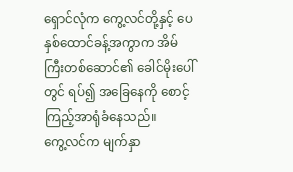ရှောင်လုံက ကွေ့လင်တို့နှင့် ပေနှစ်ထောင်ခန့်အကွာက အိမ်ကြီးတစ်ဆောင်၏ ခေါင်မိုးပေါ်တွင် ရပ်၍ အခြေနေကို စောင့်ကြည့်အာရုံခံနေသည်။
ကွေ့လင်က မျက်နှာ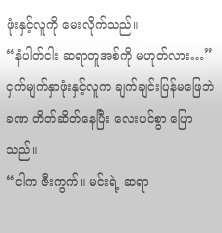ဖုံးနှင့်လူကို မေးလိုက်သည်။
“နံပါတ်ငါး ဆရာတူအစ်ကို မဟုတ်လား…”
ငှက်မျက်နှာဖုံးနှင့်လူက ချက်ချင်းပြန်မဖြေဘဲ ခဏ တိတ်ဆိတ်နေပြီး လေးပင်စွာ ပြောသည်။
“ငါက ဇီးကွက်။ မင်းရဲ့ ဆရာ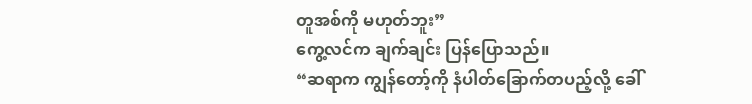တူအစ်ကို မဟုတ်ဘူး”
ကွေ့လင်က ချက်ချင်း ပြန်ပြောသည်။
“ဆရာက ကျွန်တော့်ကို နံပါတ်ခြောက်တပည့်လို့ ခေါ်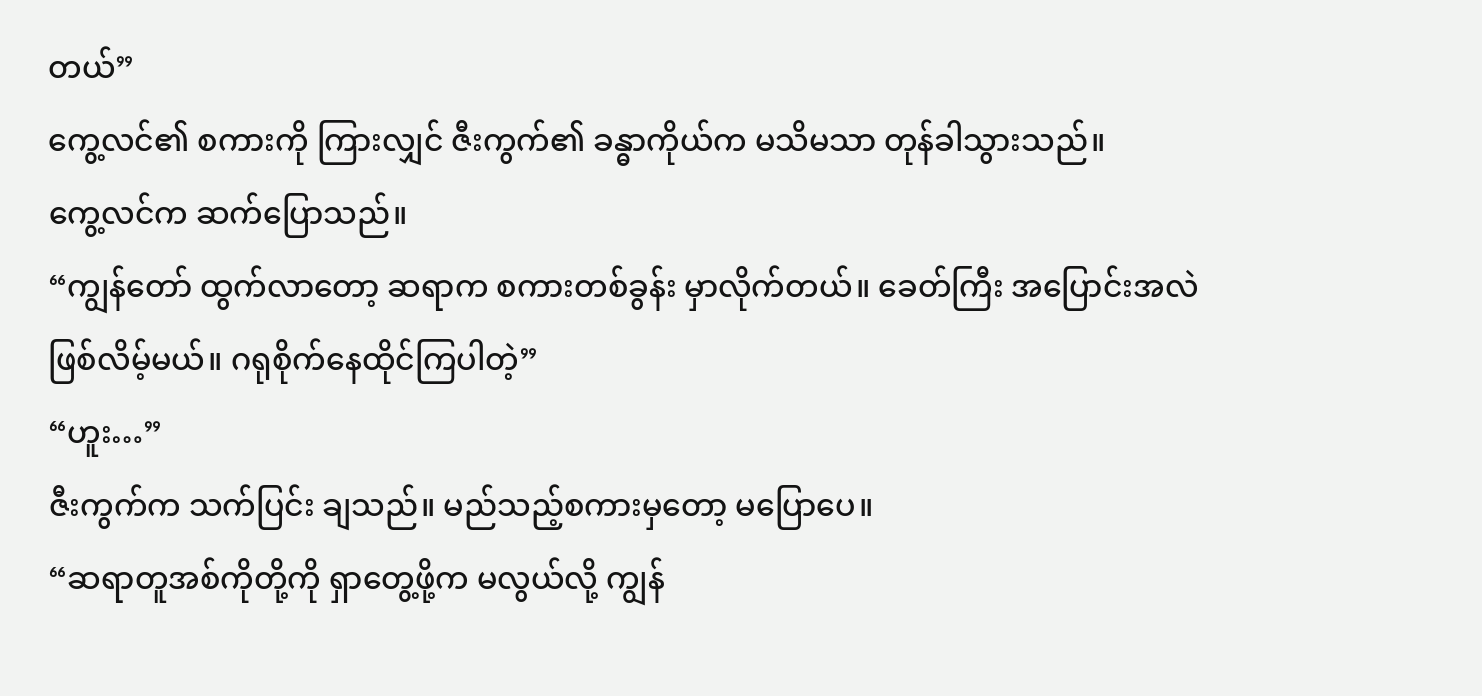တယ်”
ကွေ့လင်၏ စကားကို ကြားလျှင် ဇီးကွက်၏ ခန္ဓာကိုယ်က မသိမသာ တုန်ခါသွားသည်။
ကွေ့လင်က ဆက်ပြောသည်။
“ကျွန်တော် ထွက်လာတော့ ဆရာက စကားတစ်ခွန်း မှာလိုက်တယ်။ ခေတ်ကြီး အပြောင်းအလဲ ဖြစ်လိမ့်မယ်။ ဂရုစိုက်နေထိုင်ကြပါတဲ့”
“ဟူး…”
ဇီးကွက်က သက်ပြင်း ချသည်။ မည်သည့်စကားမှတော့ မပြောပေ။
“ဆရာတူအစ်ကိုတို့ကို ရှာတွေ့ဖို့က မလွယ်လို့ ကျွန်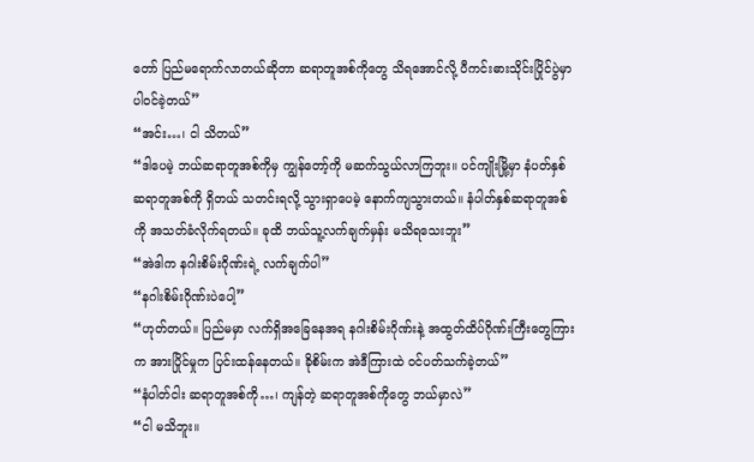တော် ပြည်မရောက်လာတယ်ဆိုတာ ဆရာတူအစ်ကိုတွေ သိရအောင်လို့ ပီကင်းဓားသိုင်းပြိုင်ပွဲမှာ ပါဝင်ခဲ့တယ်”
“အင်း…၊ ငါ သိတယ်”
“ဒါပေမဲ့ ဘယ်ဆရာတူအစ်ကိုမှ ကျွန်တော့်ကို မဆက်သွယ်လာကြဘူး။ ပင်ကျိုးမြို့မှာ နံပတ်နှစ်ဆရာတူအစ်ကို ရှိတယ် သတင်းရလို့ သွားရှာပေမဲ့ နောက်ကျသွားတယ်။ နံပါတ်နှစ်ဆရာတူအစ်ကို အသတ်ခံလိုက်ရတယ်။ ခုထိ ဘယ်သူ့လက်ချက်မှန်း မသိရသေးဘူး”
“အဲဒါက နဂါးစိမ်းဂိုဏ်းရဲ့ လက်ချက်ပါ”
“နဂါးစိမ်းဂိုဏ်းပဲပေါ့”
“ဟုတ်တယ်။ ပြည်မမှာ လက်ရှိအခြေနေအရ နဂါးစိမ်းဂိုဏ်းနဲ့ အထွတ်ထိပ်ဂိုဏ်းကြီးတွေကြားက အားပြိုင်မှုက ပြင်းထန်နေတယ်။ ခိုစိမ်းက အဲဒီကြားထဲ ဝင်ပတ်သက်ခဲ့တယ်”
“နံပါတ်ငါး ဆရာတူအစ်ကို…၊ ကျန်တဲ့ ဆရာတူအစ်ကိုတွေ ဘယ်မှာလဲ”
“ငါ မသိဘူး။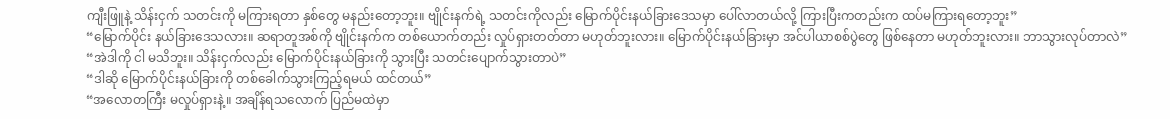ကျီးဖြူနဲ့ သိန်းငှက် သတင်းကို မကြားရတာ နှစ်တွေ မနည်းတော့ဘူး။ ဗျိုင်းနက်ရဲ့ သတင်းကိုလည်း မြောက်ပိုင်းနယ်ခြားဒေသမှာ ပေါ်လာတယ်လို့ ကြားပြီးကတည်းက ထပ်မကြားရတော့ဘူး”
“မြောက်ပိုင်း နယ်ခြားဒေသလား။ ဆရာတူအစ်ကို ဗျိုင်းနက်က တစ်ယောက်တည်း လှုပ်ရှားတတ်တာ မဟုတ်ဘူးလား။ မြောက်ပိုင်းနယ်ခြားမှာ အင်ပါယာစစ်ပွဲတွေ ဖြစ်နေတာ မဟုတ်ဘူးလား။ ဘာသွားလုပ်တာလဲ”
“အဲဒါကို ငါ မသိဘူး။ သိန်းငှက်လည်း မြောက်ပိုင်းနယ်ခြားကို သွားပြီး သတင်းပျောက်သွားတာပဲ”
“ဒါဆို မြောက်ပိုင်းနယ်ခြားကို တစ်ခေါက်သွားကြည့်ရမယ် ထင်တယ်”
“အလောတကြီး မလှုပ်ရှားနဲ့။ အချိန်ရသလောက် ပြည်မထဲမှာ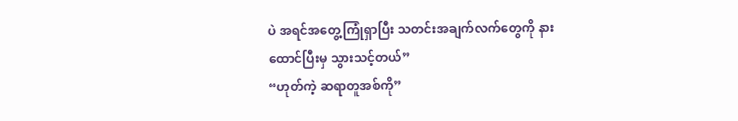ပဲ အရင်အတွေ့ကြုံရှာပြီး သတင်းအချက်လက်တွေကို နားထောင်ပြီးမှ သွားသင့်တယ်”
“ဟုတ်ကဲ့ ဆရာတူအစ်ကို”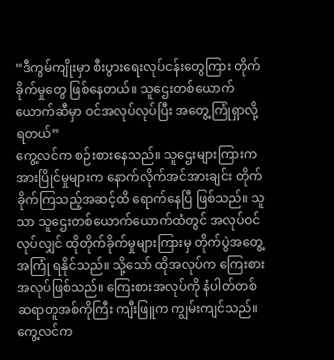“ဒီကွမ်ကျိုးမှာ စီးပွားရေးလုပ်ငန်းတွေကြား တိုက်ခိုက်မှုတွေ ဖြစ်နေတယ်။ သူဌေးတစ်ယောက်ယောက်ဆီမှာ ဝင်အလုပ်လုပ်ပြီး အတွေ့ကြုံရှာလို့ ရတယ်”
ကွေ့လင်က စဉ်းစားနေသည်။ သူဌေးများကြားက အားပြိုင်မှုများက နောက်လိုက်အင်အားချင်း တိုက်ခိုက်ကြသည့်အဆင့်ထိ ရောက်နေပြီ ဖြစ်သည်။ သူသာ သူဌေးတစ်ယောက်ယောက်ထံတွင် အလုပ်ဝင်လုပ်လျှင် ထိုတိုက်ခိုက်မှုများကြားမှ တိုက်ပွဲအတွေ့အကြုံ ရနိုင်သည်။ သို့သော် ထိုအလုပ်က ကြေးစားအလုပ်ဖြစ်သည်။ ကြေးစားအလုပ်ကို နံပါတ်တစ် ဆရာတူအစ်ကိုကြီး ကျီးဖြူက ကျွမ်းကျင်သည်။ ကွေ့လင်က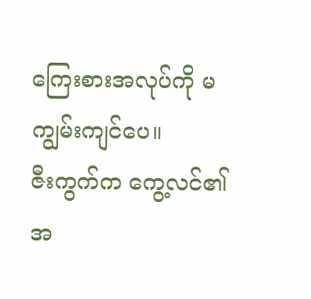ကြေးစားအလုပ်ကို မကျွမ်းကျင်ပေ။
ဇီးကွက်က ကွေ့လင်၏ အ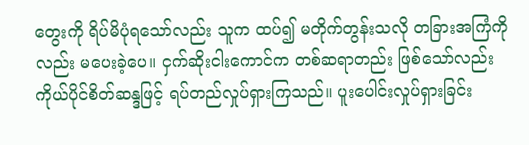တွေးကို ရိပ်မိပုံရသော်လည်း သူက ထပ်၍ မတိုက်တွန်းသလို တခြားအကြံကိုလည်း မပေးခဲ့ပေ။ ငှက်ဆိုးငါးကောင်က တစ်ဆရာတည်း ဖြစ်သော်လည်း ကိုယ်ပိုင်စိတ်ဆန္ဒဖြင့် ရပ်တည်လှုပ်ရှားကြသည်။ ပူးပေါင်းလှုပ်ရှားခြင်း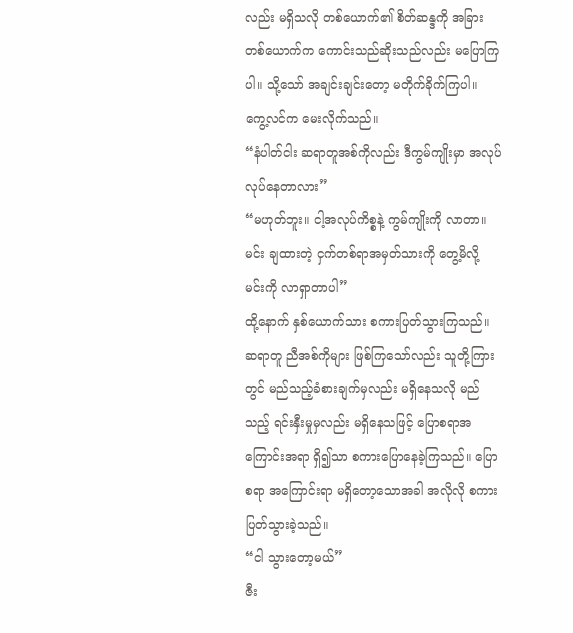လည်း မရှိသလို တစ်ယောက်၏ စိတ်ဆန္ဒကို အခြားတစ်ယောက်က ကောင်းသည်ဆိုးသည်လည်း မပြောကြပါ။ သို့သော် အချင်းချင်းတော့ မတိုက်ခိုက်ကြပါ။
ကွေ့လင်က မေးလိုက်သည်။
“နံပါတ်ငါး ဆရာတူအစ်ကိုလည်း ဒီကွမ်ကျိုးမှာ အလုပ်လုပ်နေတာလား”
“မဟုတ်ဘူး။ ငါ့အလုပ်ကိစ္စနဲ့ ကွမ်ကျိုးကို လာတာ။ မင်း ချထားတဲ့ ငှက်တစ်ရာအမှတ်သားကို တွေ့မိလို့ မင်းကို လာရှာတာပါ”
ထို့နောက် နှစ်ယောက်သား စကားပြတ်သွားကြသည်။
ဆရာတူ ညီအစ်ကိုများ ဖြစ်ကြသော်လည်း သူတို့ကြားတွင် မည်သည့်ခံစားချက်မှလည်း မရှိနေသလို မည်သည့် ရင်းနှီးမှုမှလည်း မရှိနေသဖြင့် ပြောစရာအကြောင်းအရာ ရှိ၍သာ စကားပြောနေခဲ့ကြသည်။ ပြောစရာ အကြောင်းရာ မရှိတော့သောအခါ အလိုလို စကားပြတ်သွားခဲ့သည်။
“ငါ သွားတော့မယ်”
ဇီး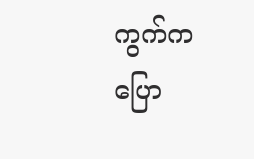ကွက်က ပြော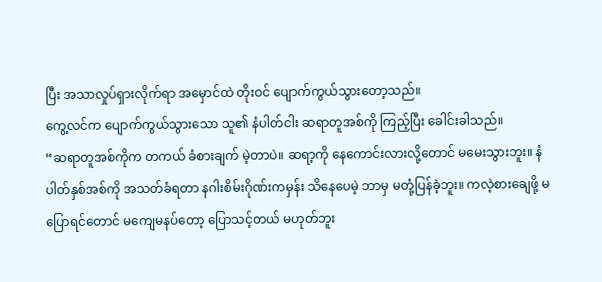ပြီး အသာလှုပ်ရှားလိုက်ရာ အမှောင်ထဲ တိုးဝင် ပျောက်ကွယ်သွားတော့သည်။
ကွေ့လင်က ပျောက်ကွယ်သွားသော သူ၏ နံပါတ်ငါး ဆရာတူအစ်ကို ကြည့်ပြီး ခေါင်းခါသည်။
“ဆရာတူအစ်ကိုက တကယ် ခံစားချက် မဲ့တာပဲ။ ဆရာ့ကို နေကောင်းလားလို့တောင် မမေးသွားဘူး။ နံပါတ်နှစ်အစ်ကို အသတ်ခံရတာ နဂါးစိမ်းဂိုဏ်းကမှန်း သိနေပေမဲ့ ဘာမှ မတုံ့ပြန်ခဲ့ဘူး။ ကလဲ့စားချေဖို့ မပြောရင်တောင် မကျေမနပ်တော့ ပြောသင့်တယ် မဟုတ်ဘူး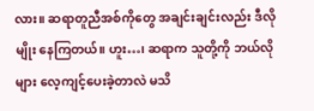လား။ ဆရာတူညီအစ်ကိုတွေ အချင်းချင်းလည်း ဒီလိုမျိုး နေကြတယ်။ ဟူး…၊ ဆရာက သူတို့ကို ဘယ်လိုများ လေ့ကျင့်ပေးခဲ့တာလဲ မသိ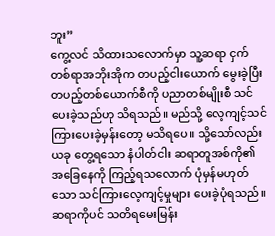ဘူး”
ကွေ့လင် သိထားသလောက်မှာ သူ့ဆရာ ငှက်တစ်ရာအဘိုးအိုက တပည့်ငါးယောက် မွေးခဲ့ပြီး တပည့်တစ်ယောက်စီကို ပညာတစ်မျိုးစီ သင်ပေးခဲ့သည်ဟု သိရသည်။ မည်သို့ လေ့ကျင့်သင်ကြားပေးခဲ့မှန်းတော့ မသိရပေ။ သို့သော်လည်း ယခု တွေ့ရသော နံပါတ်ငါး ဆရာတူအစ်ကို၏ အခြေနေကို ကြည့်ရသလောက် ပုံမှန်မဟုတ်သော သင်ကြားလေ့ကျင့်မှုများ ပေးခဲ့ပုံရသည်။ ဆရာကိုပင် သတိရမေးမြန်း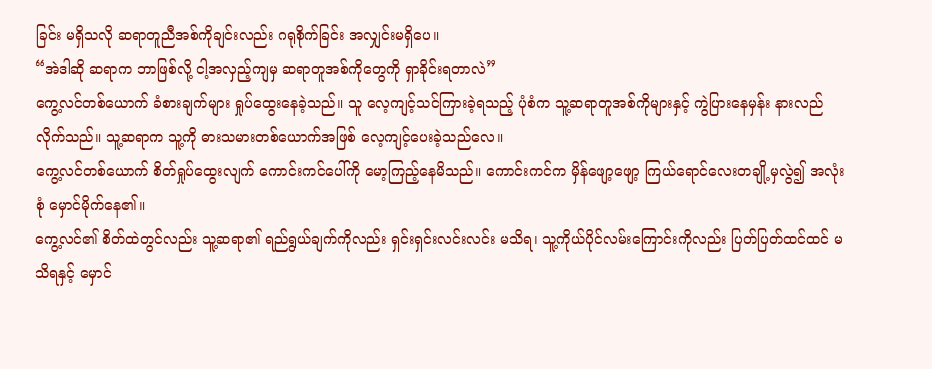ခြင်း မရှိသလို ဆရာတူညီအစ်ကိုချင်းလည်း ဂရုစိုက်ခြင်း အလျှင်းမရှိပေ။
“အဲဒါဆို ဆရာက ဘာဖြစ်လို့ ငါ့အလှည့်ကျမှ ဆရာတူအစ်ကိုတွေကို ရှာခိုင်းရတာလဲ”
ကွေ့လင်တစ်ယောက် ခံစားချက်များ ရှုပ်ထွေးနေခဲ့သည်။ သူ လေ့ကျင့်သင်ကြားခဲ့ရသည့် ပုံစံက သူ့ဆရာတူအစ်ကိုများနှင့် ကွဲပြားနေမှန်း နားလည်လိုက်သည်။ သူ့ဆရာက သူ့ကို ဓားသမားတစ်ယောက်အဖြစ် လေ့ကျင့်ပေးခဲ့သည်လေ။
ကွေ့လင်တစ်ယောက် စိတ်ရှုပ်ထွေးလျက် ကောင်းကင်ပေါ်ကို မော့ကြည့်နေမိသည်။ ကောင်းကင်က မှိန်ဖျော့ဖျော့ ကြယ်ရောင်လေးတချို့မှလွဲ၍ အလုံးစုံ မှောင်မိုက်နေ၏။
ကွေ့လင်၏ စိတ်ထဲတွင်လည်း သူ့ဆရာ၏ ရည်ရွယ်ချက်ကိုလည်း ရှင်းရှင်းလင်းလင်း မသိရ၊ သူ့ကိုယ်ပိုင်လမ်းကြောင်းကိုလည်း ပြတ်ပြတ်ထင်ထင် မသိရနှင့် မှောင်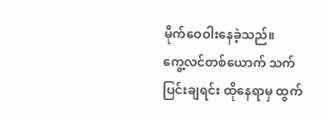မိုက်ဝေဝါးနေခဲ့သည်။
ကွေ့လင်တစ်ယောက် သက်ပြင်းချရင်း ထိုနေရာမှ ထွက်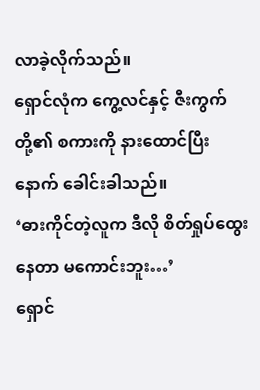လာခဲ့လိုက်သည်။
ရှောင်လုံက ကွေ့လင်နှင့် ဇီးကွက်တို့၏ စကားကို နားထောင်ပြီးနောက် ခေါင်းခါသည်။
‘ဓားကိုင်တဲ့လူက ဒီလို စိတ်ရှုပ်ထွေးနေတာ မကောင်းဘူး…’
ရှောင်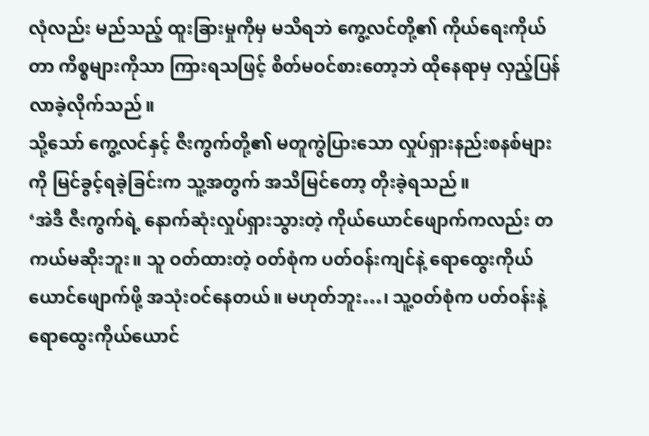လုံလည်း မည်သည့် ထူးခြားမှုကိုမှ မသိရဘဲ ကွေ့လင်တို့၏ ကိုယ်ရေးကိုယ်တာ ကိစ္စများကိုသာ ကြားရသဖြင့် စိတ်မဝင်စားတော့ဘဲ ထိုနေရာမှ လှည့်ပြန်လာခဲ့လိုက်သည်။
သို့သော် ကွေ့လင်နှင့် ဇီးကွက်တို့၏ မတူကွဲပြားသော လှုပ်ရှားနည်းစနစ်များကို မြင်ခွင့်ရခဲ့ခြင်းက သူ့အတွက် အသိမြင်တော့ တိုးခဲ့ရသည်။
‘အဲဒီ ဇီးကွက်ရဲ့ နောက်ဆုံးလှုပ်ရှားသွားတဲ့ ကိုယ်ယောင်ဖျောက်ကလည်း တကယ်မဆိုးဘူး။ သူ ဝတ်ထားတဲ့ ဝတ်စုံက ပတ်ဝန်းကျင်နဲ့ ရောထွေးကိုယ်ယောင်ဖျောက်ဖို့ အသုံးဝင်နေတယ်။ မဟုတ်ဘူး…၊ သူ့ဝတ်စုံက ပတ်ဝန်းနဲ့ ရောထွေးကိုယ်ယောင်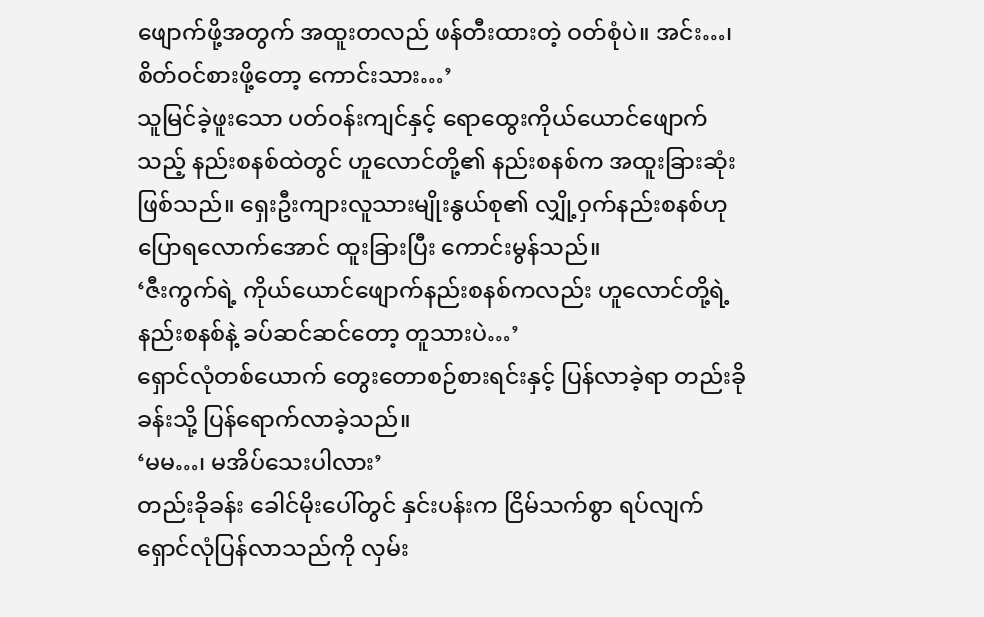ဖျောက်ဖို့အတွက် အထူးတလည် ဖန်တီးထားတဲ့ ဝတ်စုံပဲ။ အင်း…၊ စိတ်ဝင်စားဖို့တော့ ကောင်းသား…’
သူမြင်ခဲ့ဖူးသော ပတ်ဝန်းကျင်နှင့် ရောထွေးကိုယ်ယောင်ဖျောက်သည့် နည်းစနစ်ထဲတွင် ဟူလောင်တို့၏ နည်းစနစ်က အထူးခြားဆုံး ဖြစ်သည်။ ရှေးဦးကျားလူသားမျိုးနွယ်စု၏ လျှို့ဝှက်နည်းစနစ်ဟု ပြောရလောက်အောင် ထူးခြားပြီး ကောင်းမွန်သည်။
‘ဇီးကွက်ရဲ့ ကိုယ်ယောင်ဖျောက်နည်းစနစ်ကလည်း ဟူလောင်တို့ရဲ့ နည်းစနစ်နဲ့ ခပ်ဆင်ဆင်တော့ တူသားပဲ…’
ရှောင်လုံတစ်ယောက် တွေးတောစဉ်စားရင်းနှင့် ပြန်လာခဲ့ရာ တည်းခိုခန်းသို့ ပြန်ရောက်လာခဲ့သည်။
‘မမ…၊ မအိပ်သေးပါလား’
တည်းခိုခန်း ခေါင်မိုးပေါ်တွင် နှင်းပန်းက ငြိမ်သက်စွာ ရပ်လျက် ရှောင်လုံပြန်လာသည်ကို လှမ်း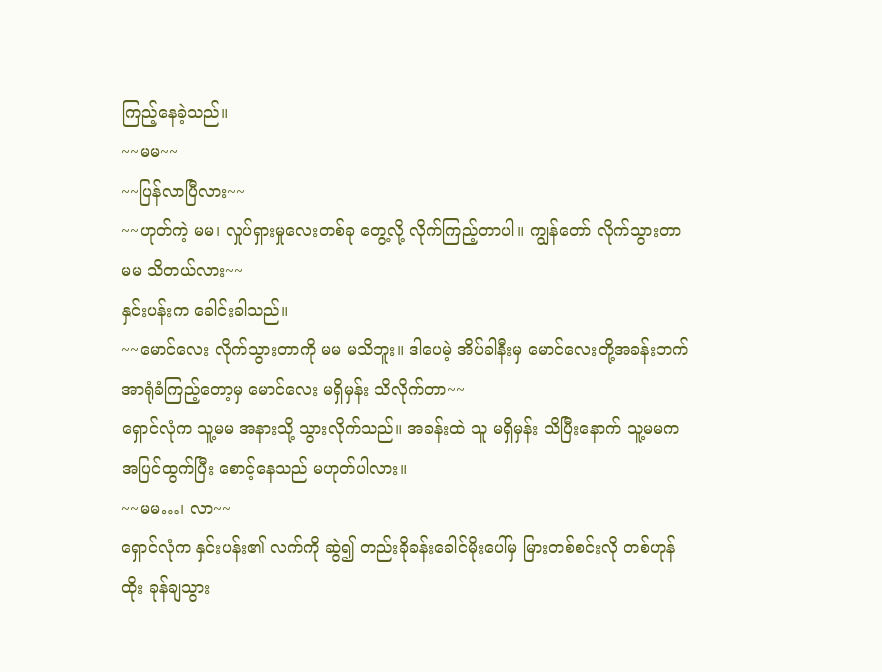ကြည့်နေခဲ့သည်။
~~မမ~~
~~ပြန်လာပြီလား~~
~~ဟုတ်ကဲ့ မမ၊ လှုပ်ရှားမှုလေးတစ်ခု တွေ့လို့ လိုက်ကြည့်တာပါ။ ကျွန်တော် လိုက်သွားတာ မမ သိတယ်လား~~
နှင်းပန်းက ခေါင်းခါသည်။
~~မောင်လေး လိုက်သွားတာကို မမ မသိဘူး။ ဒါပေမဲ့ အိပ်ခါနီးမှ မောင်လေးတို့အခန်းဘက် အာရုံခံကြည့်တော့မှ မောင်လေး မရှိမှန်း သိလိုက်တာ~~
ရှောင်လုံက သူ့မမ အနားသို့ သွားလိုက်သည်။ အခန်းထဲ သူ မရှိမှန်း သိပြီးနောက် သူ့မမက အပြင်ထွက်ပြီး စောင့်နေသည် မဟုတ်ပါလား။
~~မမ…၊ လာ~~
ရှောင်လုံက နှင်းပန်း၏ လက်ကို ဆွဲ၍ တည်းခိုခန်းခေါင်မိုးပေါ်မှ မြားတစ်စင်းလို တစ်ဟုန်ထိုး ခုန်ချသွား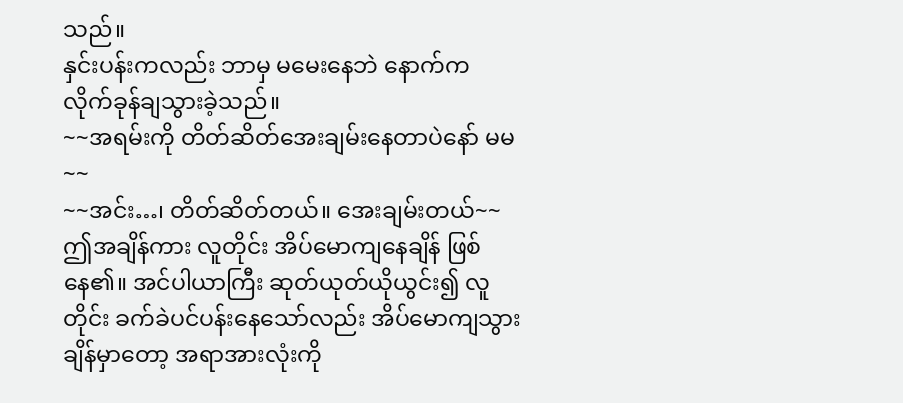သည်။
နှင်းပန်းကလည်း ဘာမှ မမေးနေဘဲ နောက်က လိုက်ခုန်ချသွားခဲ့သည်။
~~အရမ်းကို တိတ်ဆိတ်အေးချမ်းနေတာပဲနော် မမ~~
~~အင်း…၊ တိတ်ဆိတ်တယ်။ အေးချမ်းတယ်~~
ဤအချိန်ကား လူတိုင်း အိပ်မောကျနေချိန် ဖြစ်နေ၏။ အင်ပါယာကြီး ဆုတ်ယုတ်ယိုယွင်း၍ လူတိုင်း ခက်ခဲပင်ပန်းနေသော်လည်း အိပ်မောကျသွားချိန်မှာတော့ အရာအားလုံးကို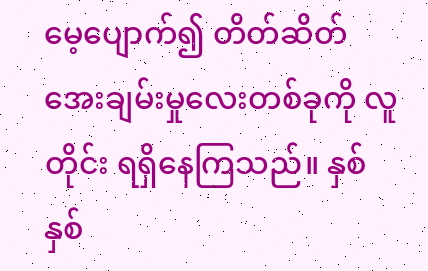မေ့ပျောက်၍ တိတ်ဆိတ်အေးချမ်းမှုလေးတစ်ခုကို လူတိုင်း ရရှိနေကြသည်။ နှစ်နှစ်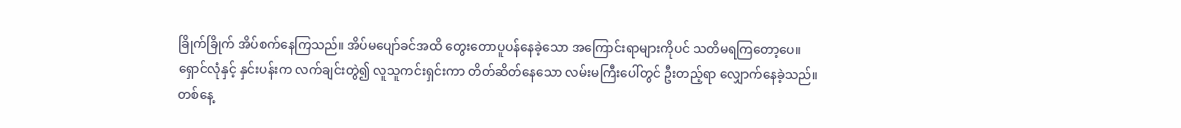ခြိုက်ခြိုက် အိပ်စက်နေကြသည်။ အိပ်မပျော်ခင်အထိ တွေးတောပူပန်နေခဲ့သော အကြောင်းရာများကိုပင် သတိမရကြတော့ပေ။
ရှောင်လုံနှင့် နှင်းပန်းက လက်ချင်းတွဲ၍ လူသူကင်းရှင်းကာ တိတ်ဆိတ်နေသော လမ်းမကြီးပေါ်တွင် ဦးတည့်ရာ လျှောက်နေခဲ့သည်။
တစ်နေ့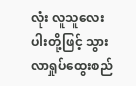လုံး လူသူလေးပါးတို့ဖြင့် သွားလာရှုပ်ထွေးစည်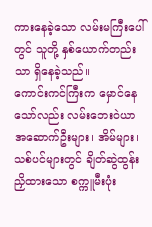ကားနေခဲ့သော လမ်းမကြီးပေါ်တွင် သူတို့ နှစ်ယောက်တည်းသာ ရှိနေခဲ့သည်။
ကောင်းကင်ကြီးက မှောင်နေသော်လည်း လမ်းဘေးဝဲယာ အဆောက်ဦးများ၊ အိမ်များ၊ သစ်ပင်များတွင် ချိတ်ဆွဲထွန်းညှိထားသော စက္ကူမီးပုံး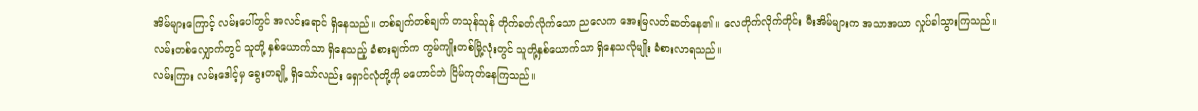အိမ်များကြောင့် လမ်းပေါ်တွင် အလင်းရောင် ရှိနေသည်။ တစ်ချက်တစ်ချက် တသုန်သုန် တိုက်ခတ်လိုက်သော ညလေက အေးမြလတ်ဆတ်နေ၏။ လေတိုက်လိုက်တိုင်း မီးအိမ်များက အသာအယာ လှုပ်ခါသွားကြသည်။
လမ်းတစ်လျှောက်တွင် သူတို့ နှစ်ယောက်သာ ရှိနေသည့် ခံစားချက်က ကွမ်ကျိုးတစ်မြို့လုံးတွင် သူတို့နှစ်ယောက်သာ ရှိနေသလိုမျိုး ခံစားလာရသည်။
လမ်းကြား လမ်းဒေါင့်မှ ခွေးတချို့ ရှိသော်လည်း ရှောင်လုံတို့ကို မဟောင်ဘဲ ငြိမ်ကုတ်နေကြသည်။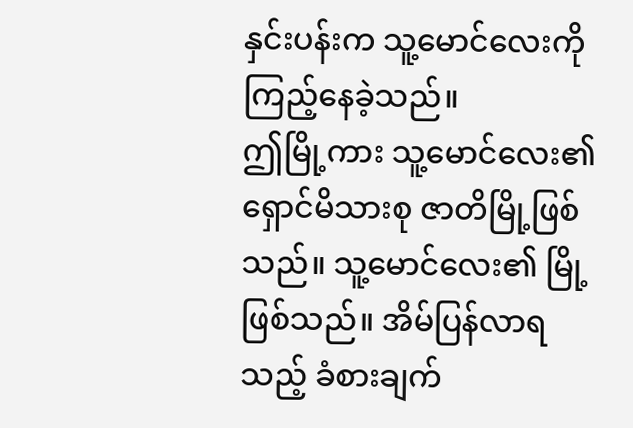နှင်းပန်းက သူ့မောင်လေးကို ကြည့်နေခဲ့သည်။
ဤမြို့ကား သူ့မောင်လေး၏ ရှောင်မိသားစု ဇာတိမြို့ဖြစ်သည်။ သူ့မောင်လေး၏ မြို့ဖြစ်သည်။ အိမ်ပြန်လာရသည့် ခံစားချက်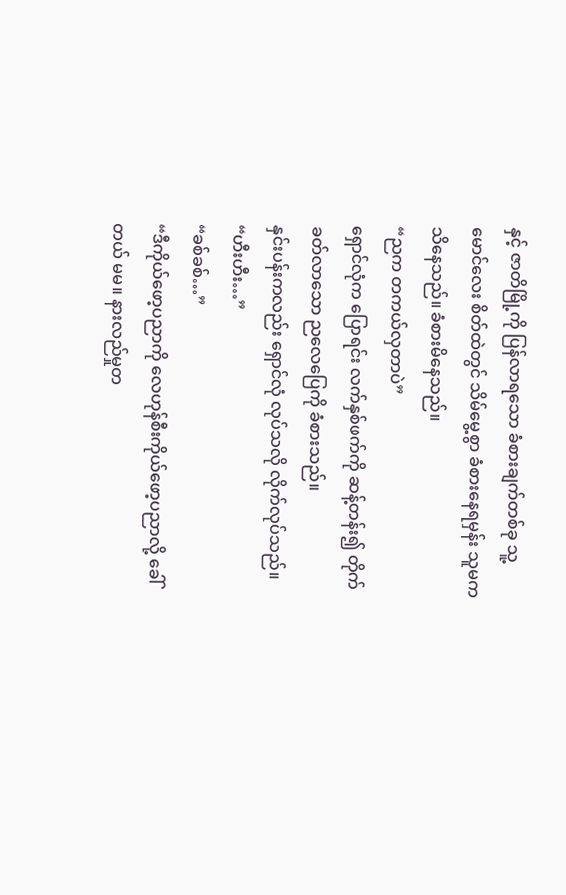နှင့် ဇာတိမြို့ကို ပြန်လာရသော ခံစားချက်တစ်ခု သူ့မောင်လေး စိတ်ထဲတွင် သိမ်မွေ့စွာ ခံစားနေရမှန်း သူမက သိနေသည်။ ခံစားမိနေသည်။
“ညက တကယ်လှတာပဲ”
ရှောင်လုံက ပြောရင်း လက်နှစ်ဖက်ကို ဆန့်တန်း၍ တိုက်ခတ်လာသော ညလေပြေကို ခံစားသည်။
နှင်းပန်းကလည်း ရှောင်လုံ လုပ်သလို လိုက်လုပ်သည်။
“ဟီးဟီး…”
“ခစ်ခစ်…”
“ဒီကိုယ်ဖော့ပညာကို လေဟုန်စီးကိုယ်ဖော့ပညာလို့ ခေါ်တယ် မမ။ နားလည်မှုတ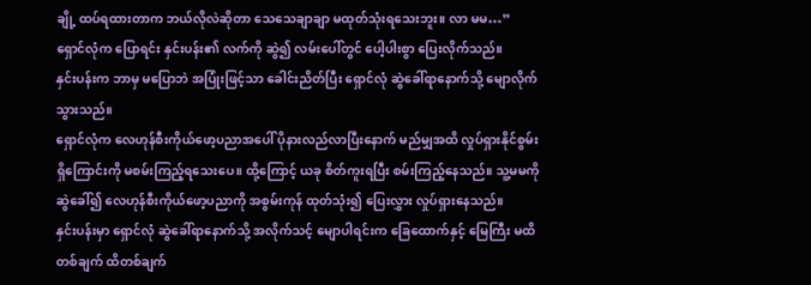ချို့ ထပ်ရထားတာက ဘယ်လိုလဲဆိုတာ သေသေချာချာ မထုတ်သုံးရသေးဘူး။ လာ မမ…”
ရှောင်လုံက ပြောရင်း နှင်းပန်း၏ လက်ကို ဆွဲ၍ လမ်းပေါ်တွင် ပေါ့ပါးစွာ ပြေးလိုက်သည်။
နှင်းပန်းက ဘာမှ မပြောဘဲ အပြုံးဖြင့်သာ ခေါင်းညိတ်ပြီး ရှောင်လုံ ဆွဲခေါ်ရာနောက်သို့ မျောလိုက်သွားသည်။
ရှောင်လုံက လေဟုန်စီးကိုယ်ဖော့ပညာအပေါ် ပိုနားလည်လာပြီးနောက် မည်မျှအထိ လှုပ်ရှားနိုင်စွမ်း ရှိကြောင်းကို မစမ်းကြည့်ရသေးပေ။ ထို့ကြောင့် ယခု စိတ်ကူးရပြီး စမ်းကြည့်နေသည်။ သူ့မမကို ဆွဲခေါ်၍ လေဟုန်စီးကိုယ်ဖော့ပညာကို အစွမ်းကုန် ထုတ်သုံး၍ ပြေးလွှား လှုပ်ရှားနေသည်။
နှင်းပန်းမှာ ရှောင်လုံ ဆွဲခေါ်ရာနောက်သို့ အလိုက်သင့် မျောပါရင်းက ခြေထောက်နှင့် မြေကြီး မထိတစ်ချက် ထိတစ်ချက်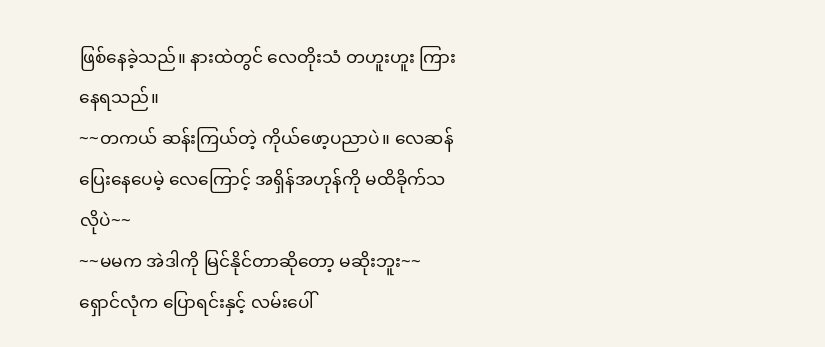ဖြစ်နေခဲ့သည်။ နားထဲတွင် လေတိုးသံ တဟူးဟူး ကြားနေရသည်။
~~တကယ် ဆန်းကြယ်တဲ့ ကိုယ်ဖော့ပညာပဲ။ လေဆန် ပြေးနေပေမဲ့ လေကြောင့် အရှိန်အဟုန်ကို မထိခိုက်သလိုပဲ~~
~~မမက အဲဒါကို မြင်နိုင်တာဆိုတော့ မဆိုးဘူး~~
ရှောင်လုံက ပြောရင်းနှင့် လမ်းပေါ်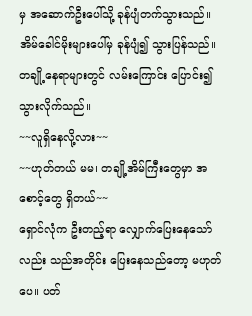မှ အဆောက်ဦးပေါ်သို့ ခုန်ပျံတက်သွားသည်။ အိမ်ခေါင်မိုးများပေါ်မှ ခုန်ပျံ၍ သွားပြန်သည်။
တချို့နေရာများတွင် လမ်းကြောင်း ပြောင်း၍ သွားလိုက်သည်။
~~လူရှိနေလို့လား~~
~~ဟုတ်တယ် မမ၊ တချို့အိမ်ကြီးတွေမှာ အစောင့်တွေ ရှိတယ်~~
ရှောင်လုံက ဦးတည့်ရာ လျှောက်ပြေးနေသော်လည်း သည်အတိုင်း ပြေးနေသည်တော့ မဟုတ်ပေ။ ပတ်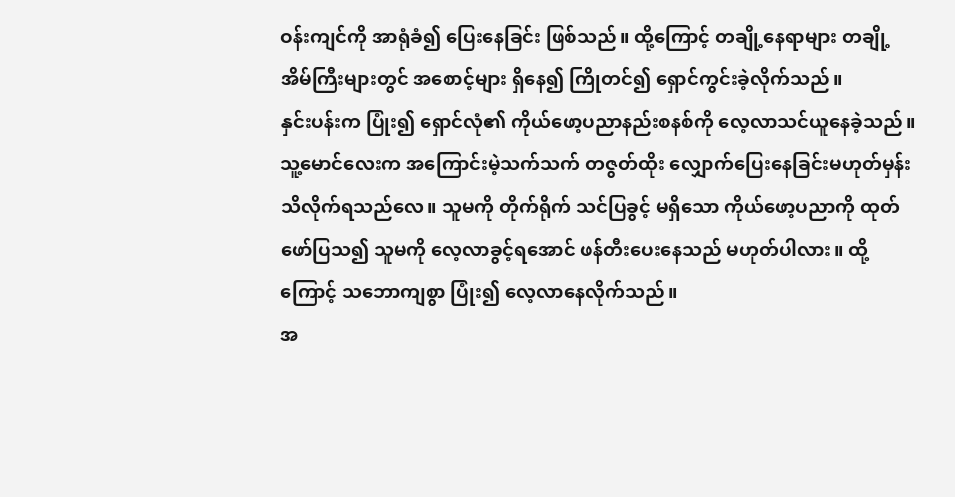ဝန်းကျင်ကို အာရုံခံ၍ ပြေးနေခြင်း ဖြစ်သည်။ ထို့ကြောင့် တချို့နေရာများ တချို့အိမ်ကြီးများတွင် အစောင့်များ ရှိနေ၍ ကြိုတင်၍ ရှောင်ကွင်းခဲ့လိုက်သည်။
နှင်းပန်းက ပြုံး၍ ရှောင်လုံ၏ ကိုယ်ဖော့ပညာနည်းစနစ်ကို လေ့လာသင်ယူနေခဲ့သည်။ သူ့မောင်လေးက အကြောင်းမဲ့သက်သက် တဇွတ်ထိုး လျှောက်ပြေးနေခြင်းမဟုတ်မှန်း သိလိုက်ရသည်လေ။ သူမကို တိုက်ရိုက် သင်ပြခွင့် မရှိသော ကိုယ်ဖော့ပညာကို ထုတ်ဖော်ပြသ၍ သူမကို လေ့လာခွင့်ရအောင် ဖန်တီးပေးနေသည် မဟုတ်ပါလား။ ထို့ကြောင့် သဘောကျစွာ ပြုံး၍ လေ့လာနေလိုက်သည်။
အ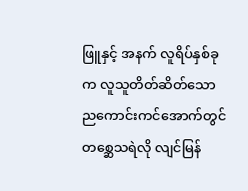ဖြူနှင့် အနက် လူရိပ်နှစ်ခုက လူသူတိတ်ဆိတ်သော ညကောင်းကင်အောက်တွင် တစ္ဆေသရဲလို လျင်မြန်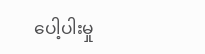ပေါ့ပါးမှု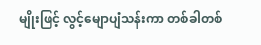မျိုးဖြင့် လွင့်မျောပျံသန်းကာ တစ်ခါတစ်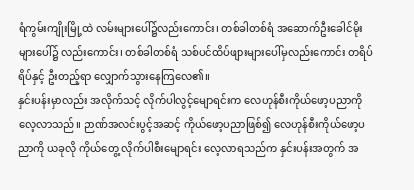ရံကွမ်းကျိုးမြို့ထဲ လမ်းများပေါ်၌လည်းကောင်း၊ တစ်ခါတစ်ရံ အဆောက်ဦးခေါင်မိုးများပေါ်၌ လည်းကောင်း၊ တစ်ခါတစ်ရံ သစ်ပင်ထိပ်ဖျားများပေါ်မှလည်းကောင်း တရိပ်ရိပ်နှင့် ဦးတည့်ရာ လျှောက်သွားနေကြလေ၏။
နှင်းပန်းမှာလည်း အလိုက်သင့် လိုက်ပါလွင့်မျောရင်းက လေဟုန်စီးကိုယ်ဖော့ပညာကို လေ့လာသည်။ ဉာဏ်အလင်းပွင့်အဆင့် ကိုယ်ဖော့ပညာဖြစ်၍ လေဟုန်စီးကိုယ်ဖော့ပညာကို ယခုလို ကိုယ်တွေ့ လိုက်ပါစီးမျောရင်း လေ့လာရသည်က နှင်းပန်းအတွက် အ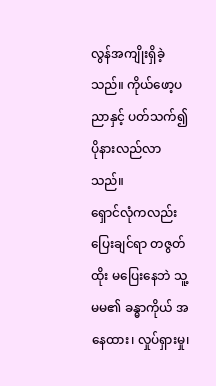လွန်အကျိုးရှိခဲ့သည်။ ကိုယ်ဖော့ပညာနှင့် ပတ်သက်၍ ပိုနားလည်လာသည်။
ရှောင်လုံကလည်း ပြေးချင်ရာ တဇွတ်ထိုး မပြေးနေဘဲ သူ့မမ၏ ခန္ဓာကိုယ် အနေထား၊ လှုပ်ရှားမှု၊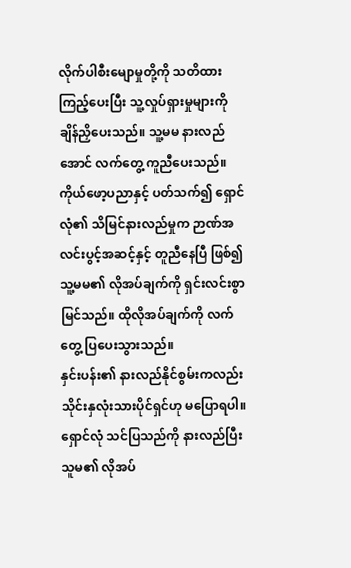လိုက်ပါစီးမျောမှုတို့ကို သတိထားကြည့်ပေးပြီး သူ့လှုပ်ရှားမှုများကို ချိန်ညှိပေးသည်။ သူ့မမ နားလည်အောင် လက်တွေ့ ကူညီပေးသည်။ ကိုယ်ဖော့ပညာနှင့် ပတ်သက်၍ ရှောင်လုံ၏ သိမြင်နားလည်မှုက ဉာဏ်အလင်းပွင့်အဆင့်နှင့် တူညီနေပြီ ဖြစ်၍ သူ့မမ၏ လိုအပ်ချက်ကို ရှင်းလင်းစွာ မြင်သည်။ ထိုလိုအပ်ချက်ကို လက်တွေ့ ပြပေးသွားသည်။
နှင်းပန်း၏ နားလည်နိုင်စွမ်းကလည်း သိုင်းနှလုံးသားပိုင်ရှင်ဟု မပြောရပါ။ ရှောင်လုံ သင်ပြသည်ကို နားလည်ပြီး သူမ၏ လိုအပ်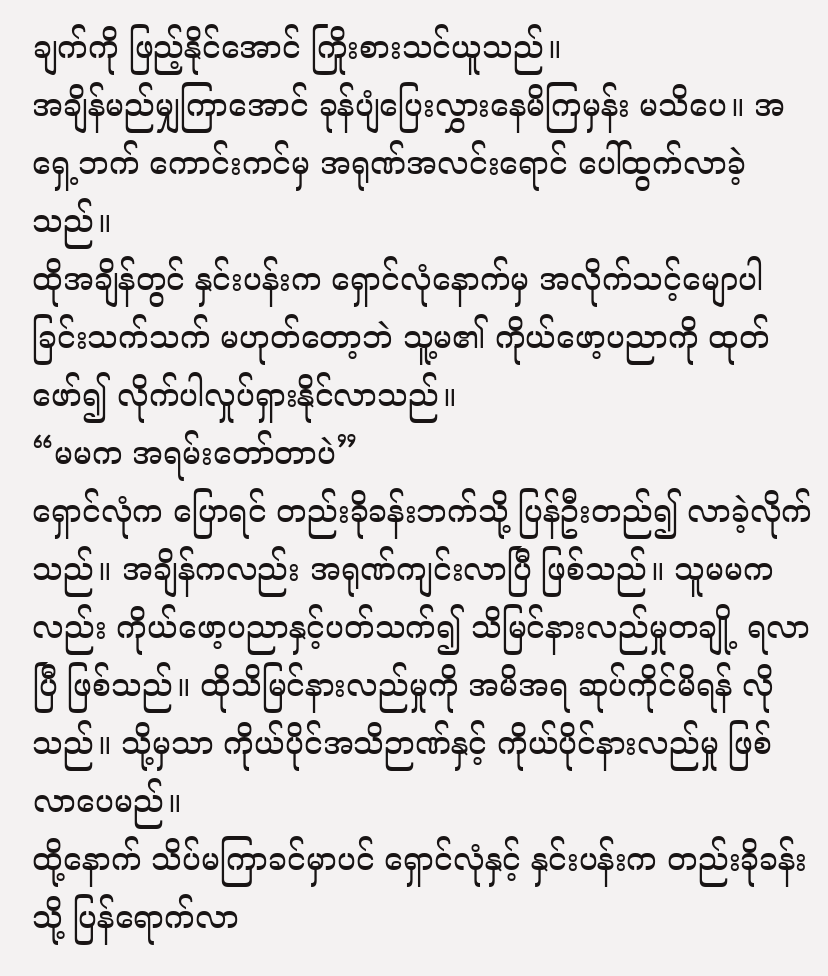ချက်ကို ဖြည့်နိုင်အောင် ကြိုးစားသင်ယူသည်။
အချိန်မည်မျှကြာအောင် ခုန်ပျံပြေးလွှားနေမိကြမှန်း မသိပေ။ အရှေ့ဘက် ကောင်းကင်မှ အရုဏ်အလင်းရောင် ပေါ်ထွက်လာခဲ့သည်။
ထိုအချိန်တွင် နှင်းပန်းက ရှောင်လုံနောက်မှ အလိုက်သင့်မျောပါခြင်းသက်သက် မဟုတ်တော့ဘဲ သူ့မ၏ ကိုယ်ဖော့ပညာကို ထုတ်ဖော်၍ လိုက်ပါလှုပ်ရှားနိုင်လာသည်။
“မမက အရမ်းတော်တာပဲ”
ရှောင်လုံက ပြောရင် တည်းခိုခန်းဘက်သို့ ပြန်ဦးတည်၍ လာခဲ့လိုက်သည်။ အချိန်ကလည်း အရုဏ်ကျင်းလာပြီ ဖြစ်သည်။ သူမမကလည်း ကိုယ်ဖော့ပညာနှင့်ပတ်သက်၍ သိမြင်နားလည်မှုတချို့ ရလာပြီ ဖြစ်သည်။ ထိုသိမြင်နားလည်မှုကို အမိအရ ဆုပ်ကိုင်မိရန် လိုသည်။ သို့မှသာ ကိုယ်ပိုင်အသိဉာဏ်နှင့် ကိုယ်ပိုင်နားလည်မှု ဖြစ်လာပေမည်။
ထို့နောက် သိပ်မကြာခင်မှာပင် ရှောင်လုံနှင့် နှင်းပန်းက တည်းခိုခန်းသို့ ပြန်ရောက်လာ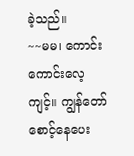ခဲ့သည်။
~~မမ၊ ကောင်းကောင်းလေ့ကျင့်။ ကျွန်တော် စောင့်နေပေး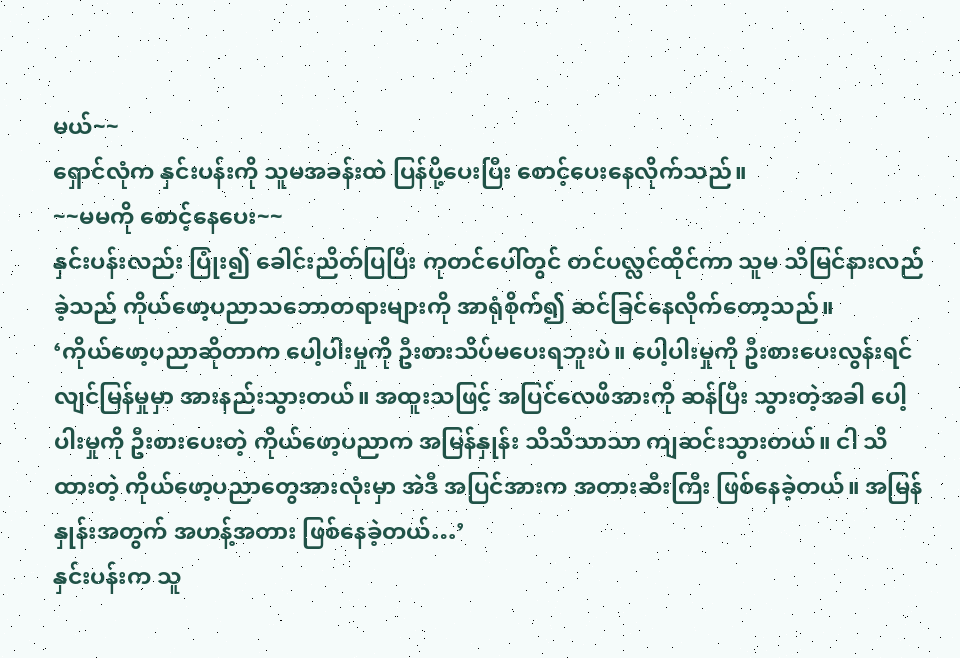မယ်~~
ရှောင်လုံက နှင်းပန်းကို သူမအခန်းထဲ ပြန်ပို့ပေးပြီး စောင့်ပေးနေလိုက်သည်။
~~မမကို စောင့်နေပေး~~
နှင်းပန်းလည်း ပြုံး၍ ခေါင်းညိတ်ပြပြီး ကုတင်ပေါ်တွင် တင်ပလ္လင်ထိုင်ကာ သူမ သိမြင်နားလည်ခဲ့သည် ကိုယ်ဖော့ပညာသဘောတရားများကို အာရုံစိုက်၍ ဆင်ခြင်နေလိုက်တော့သည်။
‘ကိုယ်ဖော့ပညာဆိုတာက ပေါ့ပါးမှုကို ဦးစားသိပ်မပေးရဘူးပဲ။ ပေါ့ပါးမှုကို ဦးစားပေးလွန်းရင် လျင်မြန်မှုမှာ အားနည်းသွားတယ်။ အထူးသဖြင့် အပြင်လေဖိအားကို ဆန်ပြီး သွားတဲ့အခါ ပေါ့ပါးမှုကို ဦးစားပေးတဲ့ ကိုယ်ဖော့ပညာက အမြန်နှုန်း သိသိသာသာ ကျဆင်းသွားတယ်။ ငါ သိထားတဲ့ ကိုယ်ဖော့ပညာတွေအားလုံးမှာ အဲဒီ အပြင်အားက အတားဆီးကြီး ဖြစ်နေခဲ့တယ်။ အမြန်နှုန်းအတွက် အဟန့်အတား ဖြစ်နေခဲ့တယ်…’
နှင်းပန်းက သူ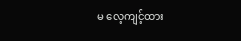မ လေ့ကျင့်ထား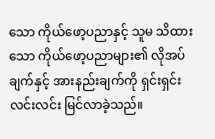သော ကိုယ်ဖော့ပညာနှင့် သူမ သိထားသော ကိုယ်ဖော့ပညာများ၏ လိုအပ်ချက်နှင့် အားနည်းချက်ကို ရှင်းရှင်းလင်းလင်း မြင်လာခဲ့သည်။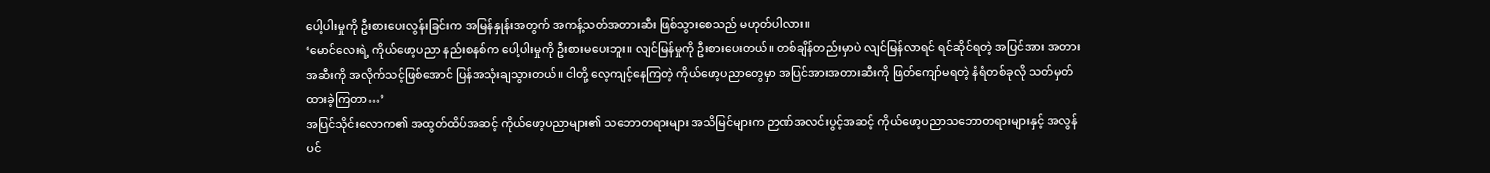ပေါ့ပါးမှုကို ဦးစားပေးလွန်းခြင်းက အမြန်နှုန်းအတွက် အကန့်သတ်အတားဆီး ဖြစ်သွားစေသည် မဟုတ်ပါလား။
‘မောင်လေးရဲ့ ကိုယ်ဖော့ပညာ နည်းစနစ်က ပေါ့ပါးမှုကို ဦးစားမပေးဘူး။ လျင်မြန်မှုကို ဦးစားပေးတယ်။ တစ်ချိန်တည်းမှာပဲ လျင်မြန်လာရင် ရင်ဆိုင်ရတဲ့ အပြင်အား အတားအဆီးကို အလိုက်သင့်ဖြစ်အောင် ပြန်အသုံးချသွားတယ်။ ငါတို့ လေ့ကျင့်နေကြတဲ့ ကိုယ်ဖော့ပညာတွေမှာ အပြင်အားအတားဆီးကို ဖြတ်ကျော်မရတဲ့ နံရံတစ်ခုလို သတ်မှတ်ထားခဲ့ကြတာ…’
အပြင်သိုင်းလောက၏ အထွတ်ထိပ်အဆင့် ကိုယ်ဖော့ပညာများ၏ သဘောတရားများ အသိမြင်များက ဉာဏ်အလင်းပွင့်အဆင့် ကိုယ်ဖော့ပညာသဘောတရားများနှင့် အလွန်ပင်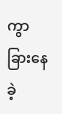ကွာခြားနေခဲ့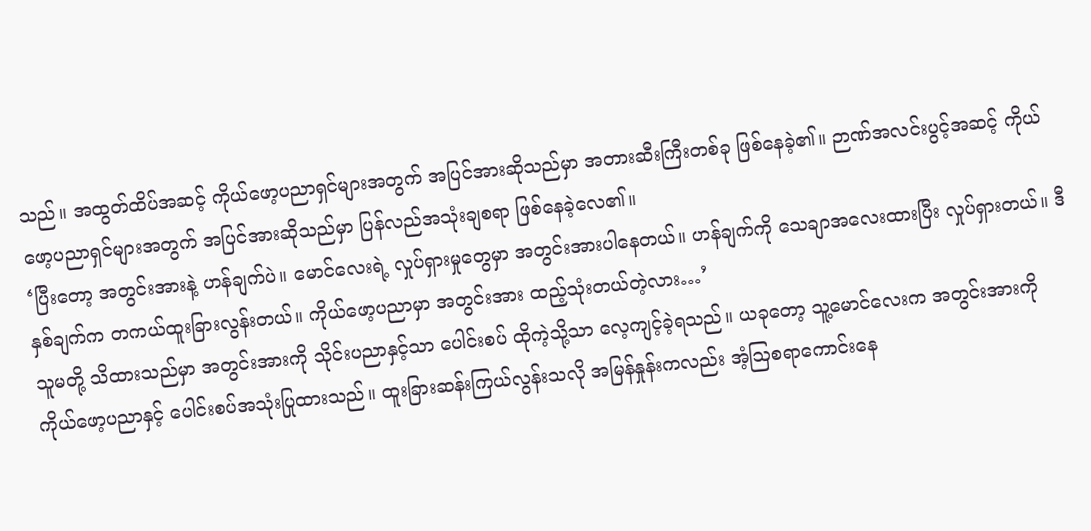သည်။ အထွတ်ထိပ်အဆင့် ကိုယ်ဖော့ပညာရှင်များအတွက် အပြင်အားဆိုသည်မှာ အတားဆီးကြီးတစ်ခု ဖြစ်နေခဲ့၏။ ဉာဏ်အလင်းပွင့်အဆင့် ကိုယ်ဖော့ပညာရှင်များအတွက် အပြင်အားဆိုသည်မှာ ပြန်လည်အသုံးချစရာ ဖြစ်နေခဲ့လေ၏။
‘ပြီးတော့ အတွင်းအားနဲ့ ဟန်ချက်ပဲ။ မောင်လေးရဲ့ လှုပ်ရှားမှုတွေမှာ အတွင်းအားပါနေတယ်။ ဟန်ချက်ကို သေချာအလေးထားပြီး လှုပ်ရှားတယ်။ ဒီနှစ်ချက်က တကယ်ထူးခြားလွန်းတယ်။ ကိုယ်ဖော့ပညာမှာ အတွင်းအား ထည့်သုံးတယ်တဲ့လား…’
သူမတို့ သိထားသည်မှာ အတွင်းအားကို သိုင်းပညာနှင့်သာ ပေါင်းစပ် ထိုကဲ့သို့သာ လေ့ကျင့်ခဲ့ရသည်။ ယခုတော့ သူ့မောင်လေးက အတွင်းအားကို ကိုယ်ဖော့ပညာနှင့် ပေါင်းစပ်အသုံးပြုထားသည်။ ထူးခြားဆန်းကြယ်လွန်းသလို အမြန်နှုန်းကလည်း အံ့ဩစရာကောင်းနေ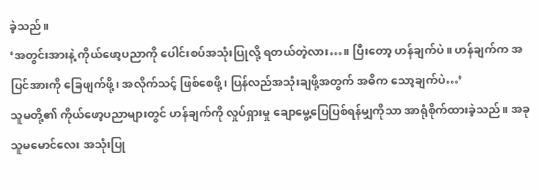ခဲ့သည်။
‘အတွင်းအားနဲ့ ကိုယ်ဖော့ပညာကို ပေါင်းစပ်အသုံးပြုလို့ ရတယ်တဲ့လား…။ ပြီးတော့ ဟန်ချက်ပဲ။ ဟန်ချက်က အပြင်အားကို ခြေဖျက်ဖို့၊ အလိုက်သင့် ဖြစ်စေဖို့၊ ပြန်လည်အသုံးချဖို့အတွက် အဓိက သော့ချက်ပဲ…’
သူမတို့၏ ကိုယ်ဖော့ပညာများတွင် ဟန်ချက်ကို လှုပ်ရှားမှု ချောမွေ့ပြေပြစ်ရန်မျှကိုသာ အာရုံစိုက်ထားခဲ့သည်။ အခု သူမမောင်လေး အသုံးပြု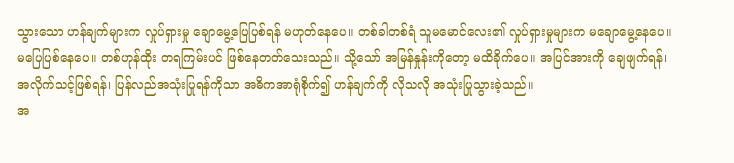သွားသော ဟန်ချက်များက လှုပ်ရှားမှု ချောမွေ့ပြေပြစ်ရန် မဟုတ်နေပေ။ တစ်ခါတစ်ရံ သူမမောင်လေး၏ လှုပ်ရှားမှုများက မချောမွေ့နေပေ။ မပြေပြစ်နေပေ။ တစ်ဟုန်ထိုး တရကြမ်းပင် ဖြစ်နေတတ်သေးသည်။ သို့သော် အမြန်နှုန်းကိုတော့ မထိခိုက်ပေ။ အပြင်အားကို ချေဖျက်ရန်၊ အလိုက်သင့်ဖြစ်ရန်၊ ပြန်လည်အသုံးပြုရန်ကိုသာ အဓိကအာရုံစိုက်၍ ဟန်ချက်ကို လိုသလို အသုံးပြုသွားခဲ့သည်။
အ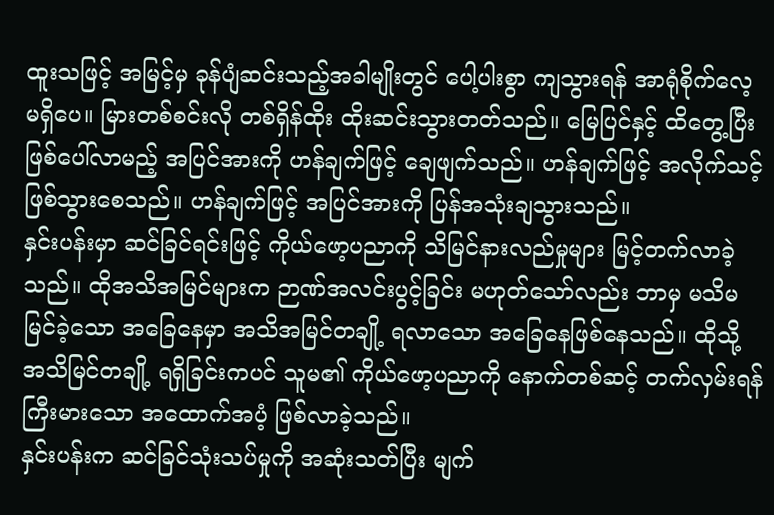ထူးသဖြင့် အမြင့်မှ ခုန်ပျံဆင်းသည့်အခါမျိုးတွင် ပေါ့ပါးစွာ ကျသွားရန် အာရုံစိုက်လေ့ မရှိပေ။ မြားတစ်စင်းလို တစ်ရှိန်ထိုး ထိုးဆင်းသွားတတ်သည်။ မြေပြင်နှင့် ထိတွေ့ပြီး ဖြစ်ပေါ်လာမည့် အပြင်အားကို ဟန်ချက်ဖြင့် ချေဖျက်သည်။ ဟန်ချက်ဖြင့် အလိုက်သင့် ဖြစ်သွားစေသည်။ ဟန်ချက်ဖြင့် အပြင်အားကို ပြန်အသုံးချသွားသည်။
နှင်းပန်းမှာ ဆင်ခြင်ရင်းဖြင့် ကိုယ်ဖော့ပညာကို သိမြင်နားလည်မှုများ မြင့်တက်လာခဲ့သည်။ ထိုအသိအမြင်များက ဉာဏ်အလင်းပွင့်ခြင်း မဟုတ်သော်လည်း ဘာမှ မသိမမြင်ခဲ့သော အခြေနေမှာ အသိအမြင်တချို့ ရလာသော အခြေနေဖြစ်နေသည်။ ထိုသို့ အသိမြင်တချို့ ရရှိခြင်းကပင် သူမ၏ ကိုယ်ဖော့ပညာကို နောက်တစ်ဆင့် တက်လှမ်းရန် ကြီးမားသော အထောက်အပံ့ ဖြစ်လာခဲ့သည်။
နှင်းပန်းက ဆင်ခြင်သုံးသပ်မှုကို အဆုံးသတ်ပြီး မျက်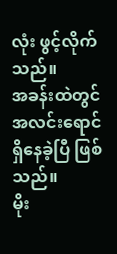လုံး ဖွင့်လိုက်သည်။
အခန်းထဲတွင် အလင်းရောင် ရှိနေခဲ့ပြီ ဖြစ်သည်။
မိုး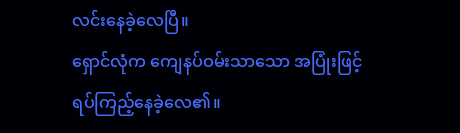လင်းနေခဲ့လေပြီ။
ရှောင်လုံက ကျေနပ်ဝမ်းသာသော အပြုံးဖြင့် ရပ်ကြည့်နေခဲ့လေ၏။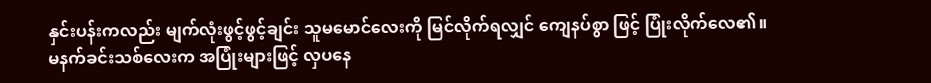နှင်းပန်းကလည်း မျက်လုံးဖွင့်ဖွင့်ချင်း သူမမောင်လေးကို မြင်လိုက်ရလျှင် ကျေနပ်စွာ ဖြင့် ပြုံးလိုက်လေ၏။
မနက်ခင်းသစ်လေးက အပြုံးများဖြင့် လှပနေ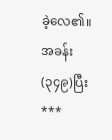ခဲ့လေ၏။
အခန်း(၃၄၉)ပြီး
***